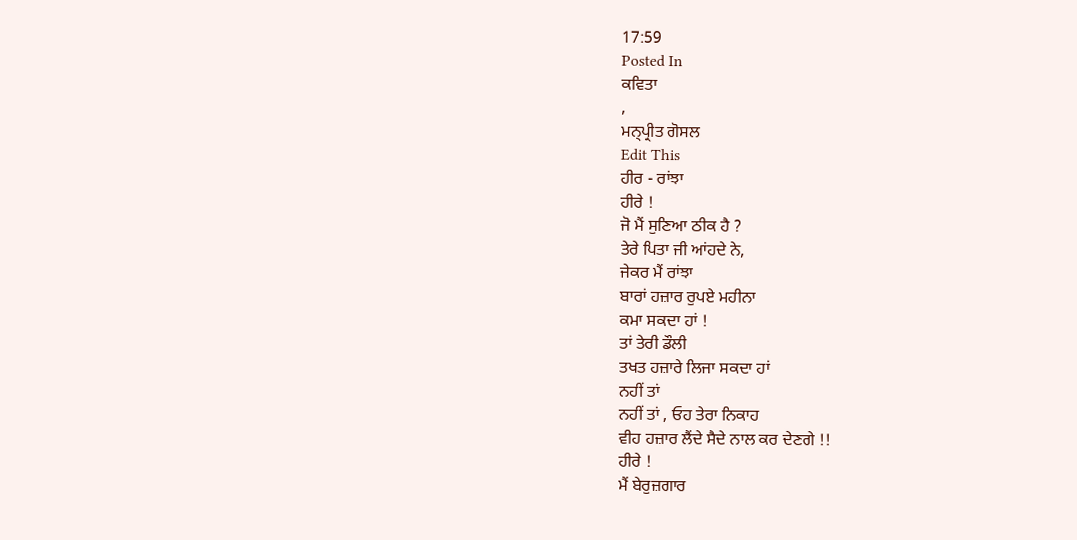17:59
Posted In
ਕਵਿਤਾ
,
ਮਨ੍ਪ੍ਰੀਤ ਗੋਸਲ
Edit This
ਹੀਰ - ਰਾਂਝਾ
ਹੀਰੇ !
ਜੋ ਮੈਂ ਸੁਣਿਆ ਠੀਕ ਹੈ ?
ਤੇਰੇ ਪਿਤਾ ਜੀ ਆਂਹਦੇ ਨੇ,
ਜੇਕਰ ਮੈਂ ਰਾਂਝਾ
ਬਾਰਾਂ ਹਜ਼ਾਰ ਰੁਪਏ ਮਹੀਨਾ
ਕਮਾ ਸਕਦਾ ਹਾਂ !
ਤਾਂ ਤੇਰੀ ਡੌਲੀ
ਤਖਤ ਹਜ਼ਾਰੇ ਲਿਜਾ ਸਕਦਾ ਹਾਂ
ਨਹੀਂ ਤਾਂ
ਨਹੀਂ ਤਾਂ , ਓਹ ਤੇਰਾ ਨਿਕਾਹ
ਵੀਹ ਹਜ਼ਾਰ ਲੈਂਦੇ ਸੈਦੇ ਨਾਲ ਕਰ ਦੇਣਗੇ !!
ਹੀਰੇ !
ਮੈਂ ਬੇਰੁਜ਼ਗਾਰ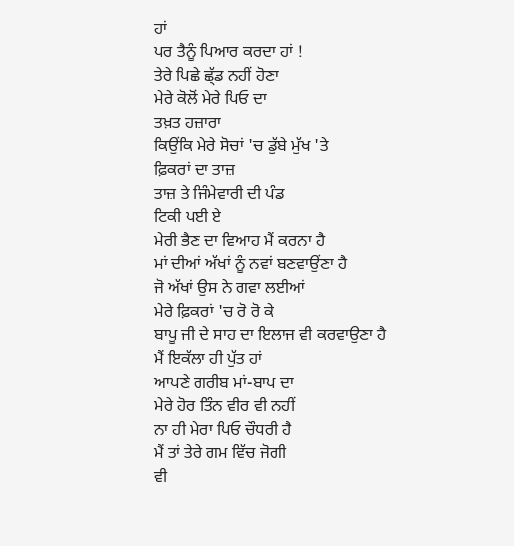ਹਾਂ
ਪਰ ਤੈਨੂੰ ਪਿਆਰ ਕਰਦਾ ਹਾਂ !
ਤੇਰੇ ਪਿਛੇ ਛ੍ੱਡ ਨਹੀਂ ਹੋਣਾ
ਮੇਰੇ ਕੋਲੋਂ ਮੇਰੇ ਪਿਓ ਦਾ
ਤਖ਼ਤ ਹਜ਼ਾਰਾ
ਕਿਉਂਕਿ ਮੇਰੇ ਸੋਚਾਂ 'ਚ ਡੁੱਬੇ ਮੁੱਖ 'ਤੇ
ਫ਼ਿਕਰਾਂ ਦਾ ਤਾਜ਼
ਤਾਜ਼ ਤੇ ਜਿੰਮੇਵਾਰੀ ਦੀ ਪੰਡ
ਟਿਕੀ ਪਈ ਏ
ਮੇਰੀ ਭੈਣ ਦਾ ਵਿਆਹ ਮੈਂ ਕਰਨਾ ਹੈ
ਮਾਂ ਦੀਆਂ ਅੱਖਾਂ ਨੂੰ ਨਵਾਂ ਬਣਵਾਉਂਣਾ ਹੈ
ਜੋ ਅੱਖਾਂ ਉਸ ਨੇ ਗਵਾ ਲਈਆਂ
ਮੇਰੇ ਫ਼ਿਕਰਾਂ 'ਚ ਰੋ ਰੋ ਕੇ
ਬਾਪੂ ਜੀ ਦੇ ਸਾਹ ਦਾ ਇਲਾਜ ਵੀ ਕਰਵਾਉਣਾ ਹੈ
ਮੈਂ ਇਕੱਲਾ ਹੀ ਪੁੱਤ ਹਾਂ
ਆਪਣੇ ਗਰੀਬ ਮਾਂ-ਬਾਪ ਦਾ
ਮੇਰੇ ਹੋਰ ਤਿੰਨ ਵੀਰ ਵੀ ਨਹੀਂ
ਨਾ ਹੀ ਮੇਰਾ ਪਿਓ ਚੌਧਰੀ ਹੈ
ਮੈਂ ਤਾਂ ਤੇਰੇ ਗਮ ਵਿੱਚ ਜੋਗੀ
ਵੀ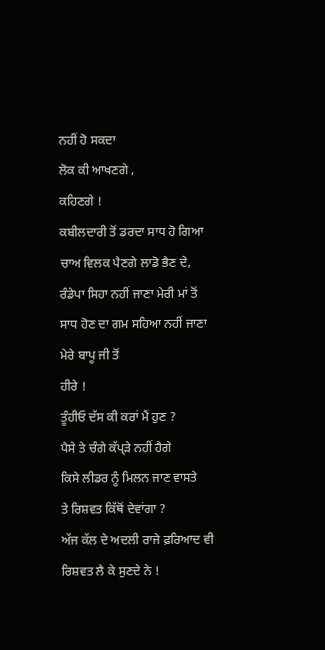ਨਹੀਂ ਹੋ ਸਕਦਾ
ਲੋਕ ਕੀ ਆਖਣਗੇ ,
ਕਹਿਣਗੇ !
ਕਬੀਲਦਾਰੀ ਤੋਂ ਡਰਦਾ ਸਾਧ ਹੋ ਗਿਆ
ਚਾਅ ਵਿਲਕ ਪੈਣਗੇ ਲਾਡੋ ਭੈਣ ਦੇ,
ਰੰਡੇਪਾ ਸਿਹਾ ਨਹੀਂ ਜਾਣਾ ਮੇਰੀ ਮਾਂ ਤੋਂ
ਸਾਧ ਹੋਣ ਦਾ ਗਮ ਸਹਿਆ ਨਹੀਂ ਜਾਣਾ
ਮੇਰੇ ਬਾਪੂ ਜੀ ਤੋਂ
ਹੀਰੇ !
ਤੂੰਹੀਓ ਦੱਸ ਕੀ ਕਰਾਂ ਮੈਂ ਹੁਣ ?
ਪੈਸੇ ਤੇ ਚੰਗੇ ਕੱਪ੍ੜੇ ਨਹੀਂ ਹੈਗੇ
ਕਿਸੇ ਲੀਡਰ ਨੂੰ ਮਿਲਨ ਜਾਣ ਵਾਸਤੇ
ਤੇ ਰਿਸ਼ਵਤ ਕਿੱਥੋਂ ਦੇਵਾਂਗਾ ?
ਅੱਜ ਕੱਲ ਦੇ ਅਦਲੀ ਰਾਜੇ ਫ਼ਰਿਆਦ ਵੀ
ਰਿਸ਼ਵਤ ਲੈ ਕੇ ਸੁਣਦੇ ਨੇ !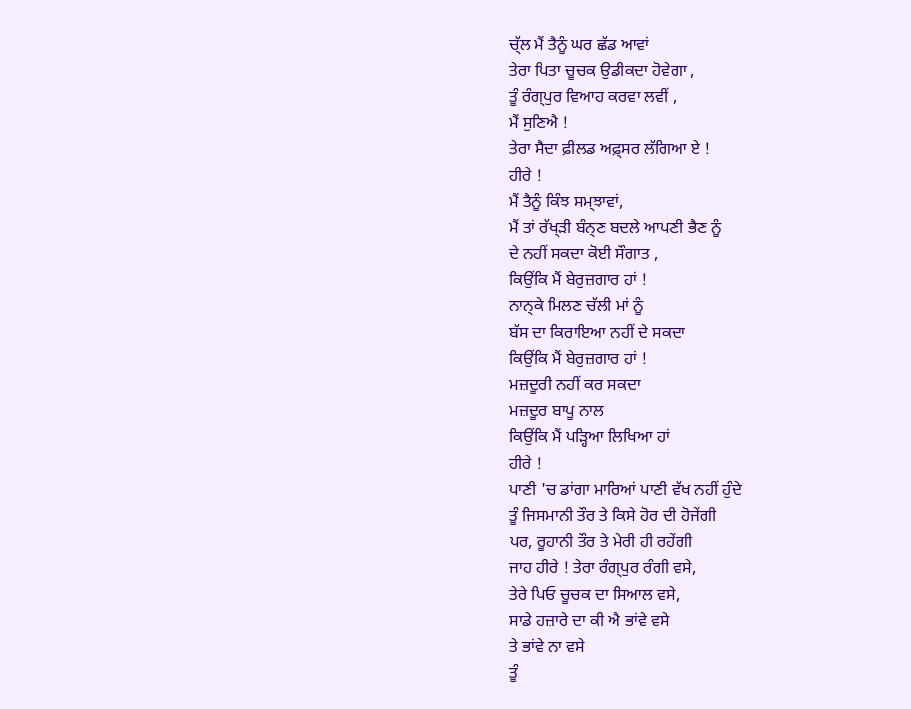ਚ੍ੱਲ ਮੈਂ ਤੈਨੂੰ ਘਰ ਛੱਡ ਆਵਾਂ
ਤੇਰਾ ਪਿਤਾ ਚੂਚਕ ਉਡੀਕਦਾ ਹੋਵੇਗਾ ,
ਤੂੰ ਰੰਗ੍ਪੁਰ ਵਿਆਹ ਕਰਵਾ ਲਵੀਂ ,
ਮੈਂ ਸੁਣਿਐ !
ਤੇਰਾ ਸੈਦਾ ਫ਼ੀਲਡ ਅਫ਼੍ਸਰ ਲੱਗਿਆ ਏ !
ਹੀਰੇ !
ਮੈਂ ਤੈਨੂੰ ਕਿੰਝ ਸਮ੍ਝਾਵਾਂ,
ਮੈਂ ਤਾਂ ਰੱਖ੍ੜੀ ਬੰਨ੍ਣ ਬਦਲੇ ਆਪਣੀ ਭੈਣ ਨੂੰ
ਦੇ ਨਹੀਂ ਸਕਦਾ ਕੋਈ ਸੌਗਾਤ ,
ਕਿਉਂਕਿ ਮੈਂ ਬੇਰੁਜ਼ਗਾਰ ਹਾਂ !
ਨਾਨ੍ਕੇ ਮਿਲਣ ਚੱਲੀ ਮਾਂ ਨੂੰ
ਬੱਸ ਦਾ ਕਿਰਾਇਆ ਨਹੀਂ ਦੇ ਸਕਦਾ
ਕਿਉਂਕਿ ਮੈਂ ਬੇਰੁਜ਼ਗਾਰ ਹਾਂ !
ਮਜ਼ਦੂਰੀ ਨਹੀਂ ਕਰ ਸਕਦਾ
ਮਜ਼ਦੂਰ ਬਾਪੂ ਨਾਲ
ਕਿਉਂਕਿ ਮੈਂ ਪੜ੍ਹਿਆ ਲਿਖਿਆ ਹਾਂ
ਹੀਰੇ !
ਪਾਣੀ 'ਚ ਡਾਂਗਾ ਮਾਰਿਆਂ ਪਾਣੀ ਵੱਖ ਨਹੀਂ ਹੁੰਦੇ
ਤੂੰ ਜਿਸਮਾਨੀ ਤੌਰ ਤੇ ਕਿਸੇ ਹੋਰ ਦੀ ਹੋਜੇਂਗੀ
ਪਰ, ਰੂਹਾਨੀ ਤੌਰ ਤੇ ਮੇਰੀ ਹੀ ਰਹੇਂਗੀ
ਜਾਹ ਹੀਰੇ ! ਤੇਰਾ ਰੰਗ੍ਪੁਰ ਰੰਗੀ ਵਸੇ,
ਤੇਰੇ ਪਿਓ ਚੂਚਕ ਦਾ ਸਿਆਲ ਵਸੇ,
ਸਾਡੇ ਹਜ਼ਾਰੇ ਦਾ ਕੀ ਐ ਭਾਂਵੇ ਵਸੇ
ਤੇ ਭਾਂਵੇ ਨਾ ਵਸੇ
ਤੂੰ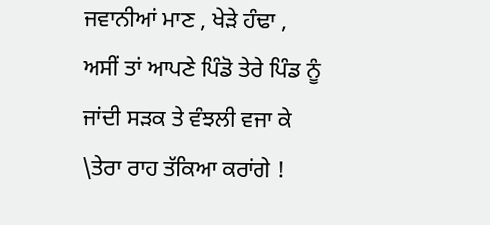ਜਵਾਨੀਆਂ ਮਾਣ , ਖੇੜੇ ਹੰਢਾ ,
ਅਸੀਂ ਤਾਂ ਆਪਣੇ ਪਿੰਡੋ ਤੇਰੇ ਪਿੰਡ ਨੂੰ
ਜਾਂਦੀ ਸੜਕ ਤੇ ਵੰਝਲੀ ਵਜਾ ਕੇ
\ਤੇਰਾ ਰਾਹ ਤੱਕਿਆ ਕਰਾਂਗੇ !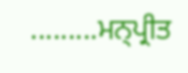.........ਮਨ੍ਪ੍ਰੀਤ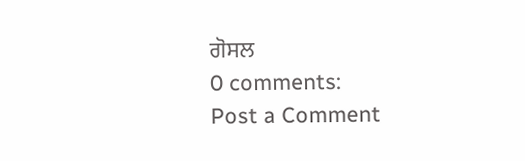ਗੋਸਲ
0 comments:
Post a Comment